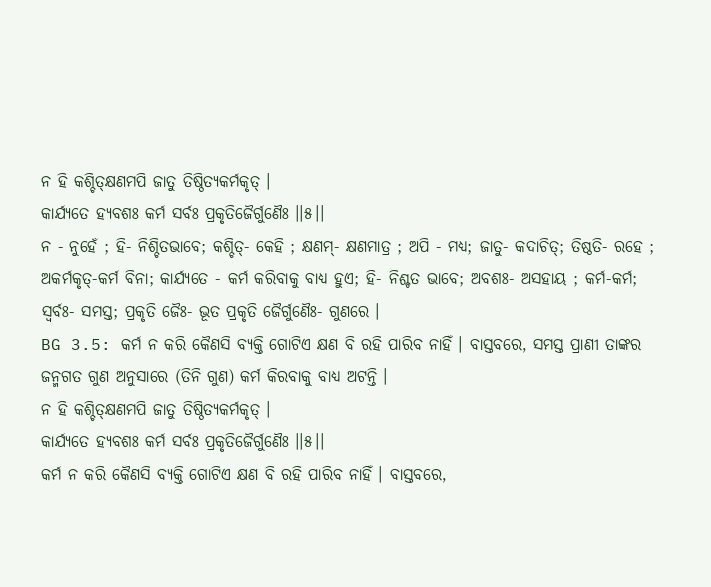ନ ହି କଶ୍ଚିତ୍କ୍ଷଣମପି ଜାତୁ ତିଷ୍ଠିତ୍ୟକର୍ମକୃତ୍ ।
କାର୍ଯ୍ୟତେ ହ୍ୟବଶଃ କର୍ମ ସର୍ବଃ ପ୍ରକୃତିଜୈର୍ଗୁଣୈଃ ।।୫।।
ନ - ନୁହେଁ ; ହି- ନିଶ୍ଚିତଭାବେ; କଶ୍ଚିତ୍- କେହି ; କ୍ଷଣମ୍- କ୍ଷଣମାତ୍ର ; ଅପି - ମଧ୍ୟ; ଜାତୁ- କଦାଚିତ୍; ତିଷ୍ଠତି- ରହେ ; ଅକର୍ମକୃତ୍-କର୍ମ ବିନା; କାର୍ଯ୍ୟତେ - କର୍ମ କରିବାକୁ ବାଧ୍ୟ ହୁଏ; ହି- ନିଶ୍ଚତ ଭାବେ; ଅବଶଃ- ଅସହାୟ ; କର୍ମ-କର୍ମ; ସ୍ୱର୍ବଃ- ସମସ୍ତ; ପ୍ରକୃତି ଜୈଃ- ଭୂତ ପ୍ରକୃତି ଜୈର୍ଗୁଣୈଃ- ଗୁଣରେ ।
BG 3.5: କର୍ମ ନ କରି କୈଣସି ବ୍ୟକ୍ତି ଗୋଟିଏ କ୍ଷଣ ବି ରହି ପାରିବ ନାହିଁ । ବାସ୍ତବରେ, ସମସ୍ତ ପ୍ରାଣୀ ତାଙ୍କର ଜନ୍ମଗତ ଗୁଣ ଅନୁସାରେ (ତିନି ଗୁଣ) କର୍ମ କିରବାକୁ ବାଧ୍ୟ ଅଟନ୍ତି ।
ନ ହି କଶ୍ଚିତ୍କ୍ଷଣମପି ଜାତୁ ତିଷ୍ଠିତ୍ୟକର୍ମକୃତ୍ ।
କାର୍ଯ୍ୟତେ ହ୍ୟବଶଃ କର୍ମ ସର୍ବଃ ପ୍ରକୃତିଜୈର୍ଗୁଣୈଃ ।।୫।।
କର୍ମ ନ କରି କୈଣସି ବ୍ୟକ୍ତି ଗୋଟିଏ କ୍ଷଣ ବି ରହି ପାରିବ ନାହିଁ । ବାସ୍ତବରେ,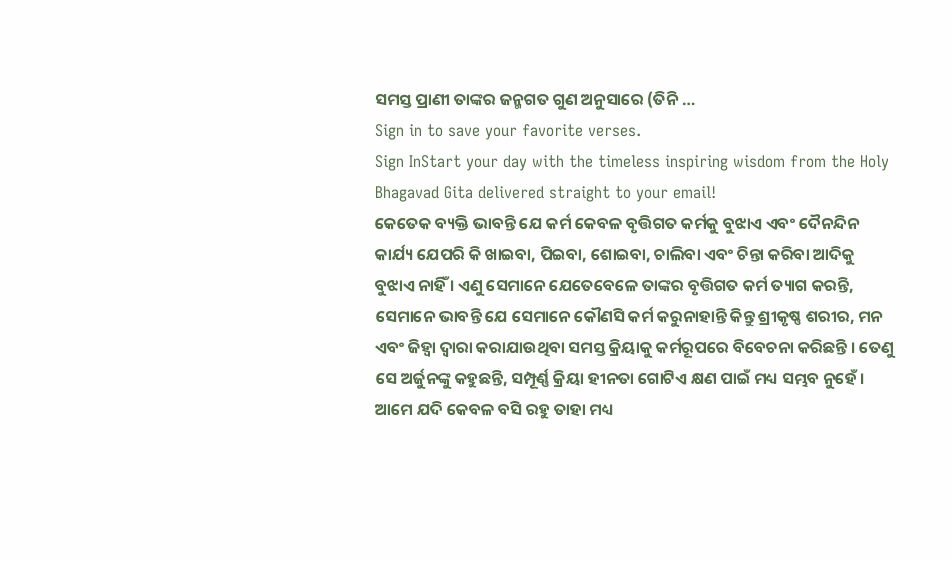ସମସ୍ତ ପ୍ରାଣୀ ତାଙ୍କର ଜନ୍ମଗତ ଗୁଣ ଅନୁସାରେ (ତିନି …
Sign in to save your favorite verses.
Sign InStart your day with the timeless inspiring wisdom from the Holy Bhagavad Gita delivered straight to your email!
କେତେକ ବ୍ୟକ୍ତି ଭାବନ୍ତି ଯେ କର୍ମ କେବଳ ବୃତ୍ତିଗତ କର୍ମକୁ ବୁଝାଏ ଏବଂ ଦୈନନ୍ଦିନ କାର୍ଯ୍ୟ ଯେପରି କି ଖାଇବା, ପିଇବା, ଶୋଇବା, ଚାଲିବା ଏବଂ ଚିନ୍ତା କରିବା ଆଦିକୁ ବୁଝାଏ ନାହିଁ । ଏଣୁ ସେମାନେ ଯେତେବେଳେ ତାଙ୍କର ବୃତ୍ତିଗତ କର୍ମ ତ୍ୟାଗ କରନ୍ତି, ସେମାନେ ଭାବନ୍ତି ଯେ ସେମାନେ କୌଣସି କର୍ମ କରୁନାହାନ୍ତି କିନ୍ତୁ ଶ୍ରୀକୃଷ୍ଣ ଶରୀର, ମନ ଏବଂ ଜିହ୍ୱା ଦ୍ୱାରା କରାଯାଉଥିବା ସମସ୍ତ କ୍ରିୟାକୁ କର୍ମରୂପରେ ବିବେଚନା କରିଛନ୍ତି । ତେଣୁ ସେ ଅର୍ଜୁନଙ୍କୁ କହୁଛନ୍ତି, ସମ୍ପୂର୍ଣ୍ଣ କ୍ରିୟା ହୀନତା ଗୋଟିଏ କ୍ଷଣ ପାଇଁ ମଧ୍ୟ ସମ୍ଭବ ନୁହେଁ । ଆମେ ଯଦି କେବଳ ବସି ରହୁ ତାହା ମଧ୍ୟ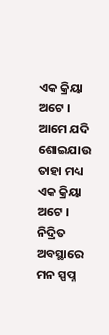ଏକ କ୍ରିୟା ଅଟେ । ଆମେ ଯଦି ଶୋଇଯାଉ ତାହା ମଧ୍ୟ ଏକ କ୍ରିୟା ଅଟେ । ନିଦ୍ରିତ ଅବସ୍ଥାରେ ମନ ସ୍ପପ୍ନ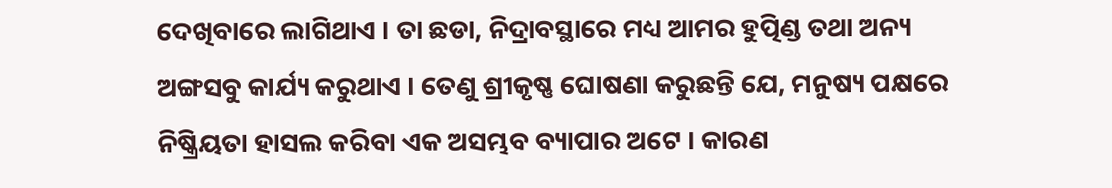ଦେଖିବାରେ ଲାଗିଥାଏ । ତା ଛଡା, ନିଦ୍ରାବସ୍ଥାରେ ମଧ୍ୟ ଆମର ହୁତ୍ପିଣ୍ଡ ତଥା ଅନ୍ୟ ଅଙ୍ଗସବୁ କାର୍ଯ୍ୟ କରୁଥାଏ । ତେଣୁ ଶ୍ରୀକୃଷ୍ଣ ଘୋଷଣା କରୁଛନ୍ତି ଯେ, ମନୁଷ୍ୟ ପକ୍ଷରେ ନିଷ୍କ୍ରିୟତା ହାସଲ କରିବା ଏକ ଅସମ୍ଭବ ବ୍ୟାପାର ଅଟେ । କାରଣ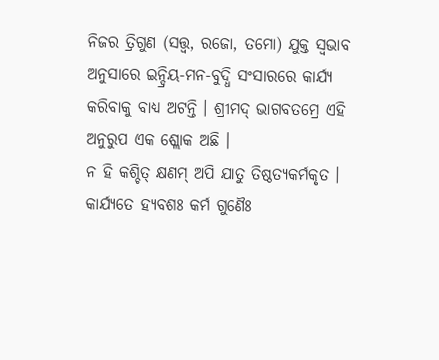ନିଜର ତ୍ରିଗୁଣ (ସତ୍ତ୍ୱ, ରଜୋ, ତମୋ) ଯୁକ୍ତ ସ୍ୱଭାବ ଅନୁସାରେ ଇନ୍ଦ୍ରିୟ-ମନ-ବୁଦ୍ଧି ସଂସାରରେ କାର୍ଯ୍ୟ କରିବାକୁ ବାଧ୍ୟ ଅଟନ୍ତି । ଶ୍ରୀମଦ୍ ଭାଗବତମ୍ରେ ଏହି ଅନୁରୁପ ଏକ ଶ୍ଲୋକ ଅଛି ।
ନ ହି କଶ୍ଚିତ୍ କ୍ଷଣମ୍ ଅପି ଯାତୁ ତିଷ୍ଠତ୍ୟକର୍ମକୃତ ।
କାର୍ଯ୍ୟତେ ହ୍ୟବଶଃ କର୍ମ ଗୁଣୈଃ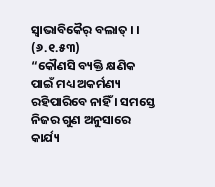ସ୍ୱାଭାବିକୈର୍ ବଲାତ୍ । । (୬.୧.୫୩)
“କୌଣସି ବ୍ୟକ୍ତି କ୍ଷଣିକ ପାଇଁ ମଧ୍ୟ ଅକର୍ମଣ୍ୟ ରହିପାରିବେ ନାହିଁ । ସମସ୍ତେ ନିଜର ଗୁଣ ଅନୁସାରେ କାର୍ଯ୍ୟ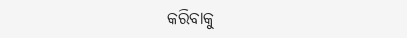କରିବାକୁ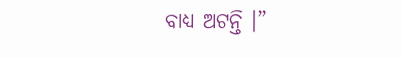ବାଧ୍ୟ ଅଟନ୍ତି ।”